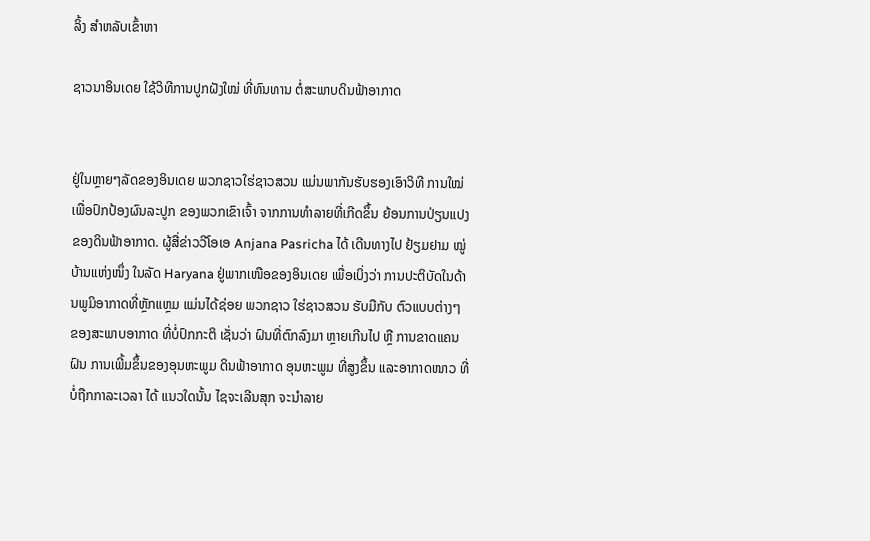ລິ້ງ ສຳຫລັບເຂົ້າຫາ

ຊາວນາອິນເດຍ ໃຊ້ວິທີການປູກຝັງໃໝ່ ທີ່ທົນທານ ຕໍ່ສະພາບດິນຟ້າອາກາດ


ຢູ່ໃນຫຼາຍໆລັດຂອງອິນເດຍ ພວກຊາວໃຮ່ຊາວສວນ ແມ່ນພາກັນຮັບຮອງເອົາວິທີ ການໃໝ່ ເພື່ອປົກປ້ອງຜົນລະປູກ ຂອງພວກເຂົາເຈົ້າ ຈາກການທຳລາຍທີ່ເກີດຂຶ້ນ ຍ້ອນການປ່ຽນແປງຂອງດິນຟ້າອາກາດ. ຜູ້ສື່ຂ່າວວີໂອເອ Anjana Pasricha ໄດ້ ເດີນທາງໄປ ຢ້ຽມຢາມ ໝູ່ບ້ານແຫ່ງໜຶ່ງ ໃນລັດ Haryana ຢູ່ພາກເໜືອຂອງອິນເດຍ ເພື່ອເບິ່ງວ່າ ການປະຕິບັດໃນດ້ານພູມິອາກາດທີ່ຫຼັກແຫຼມ ແມ່ນໄດ້ຊ່ອຍ ພວກຊາວ ໃຮ່ຊາວສວນ ຮັບມືກັບ ຕົວແບບຕ່າງໆ ຂອງສະພາບອາກາດ ທີ່ບໍ່ປົກກະຕິ ເຊັ່ນວ່າ ຝົນທີ່ຕົກລົງມາ ຫຼາຍເກີນໄປ ຫຼື ການຂາດແຄນຝົນ ການເພີ້ມຂຶ້ນຂອງອຸນຫະພູມ ດິນຟ້າອາກາດ ອຸນຫະພູມ ທີ່ສູງຂຶ້ນ ແລະອາກາດໜາວ ທີ່ບໍ່ຖືກກາລະເວລາ ໄດ້ ແນວໃດນັ້ນ ໄຊຈະເລີນສຸກ ຈະນຳລາຍ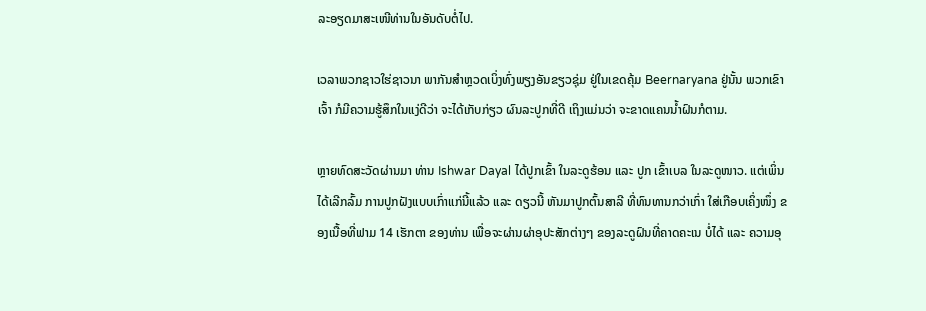ລະອຽດມາສະເໜີທ່ານໃນອັນດັບຕໍ່ໄປ.

ເວລາພວກຊາວໃຮ່ຊາວນາ ພາກັນສຳຫຼວດເບິ່ງທົ່ງພຽງອັນຂຽວຊຸ່ມ ຢູ່ໃນເຂດຄຸ້ມ Beernaryana ຢູ່ນັ້ນ ພວກເຂົາເຈົ້າ ກໍມີຄວາມຮູ້ສຶກໃນແງ່ດີວ່າ ຈະໄດ້ເກັບກ່ຽວ ຜົນລະປູກທີ່ດີ ເຖິງແມ່ນວ່າ ຈະຂາດແຄນນ້ຳຝົນກໍຕາມ.

ຫຼາຍທົດສະວັດຜ່ານມາ ທ່ານ Ishwar Dayal ໄດ້ປູກເຂົ້າ ໃນລະດູຮ້ອນ ແລະ ປູກ ເຂົ້າເບລ ໃນລະດູໜາວ. ແຕ່ເພິ່ນໄດ້ເລີກລົ້ມ ການປູກຝັງແບບເກົ່າແກ່ນີ້ແລ້ວ ແລະ ດຽວນີ້ ຫັນມາປູກຕົ້ນສາລີ ທີ່ທົນທານກວ່າເກົ່າ ໃສ່ເກືອບເຄິ່ງໜຶ່ງ ຂອງເນື້ອທີ່ຟາມ 14 ເຮັກຕາ ຂອງທ່ານ ເພື່ອຈະຜ່ານຜ່າອຸປະສັກຕ່າງໆ ຂອງລະດູຝົນທີ່ຄາດຄະເນ ບໍ່ໄດ້ ແລະ ຄວາມອຸ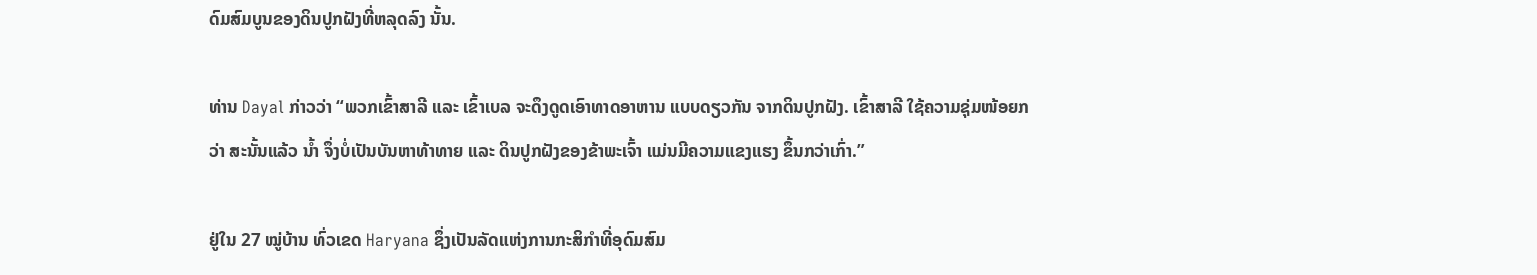ດົມສົມບູນຂອງດິນປູກຝັງທີ່ຫລຸດລົງ ນັ້ນ.

ທ່ານ Dayal ກ່າວວ່າ “ພວກເຂົ້າສາລີ ແລະ ເຂົ້າເບລ ຈະດຶງດູດເອົາທາດອາຫານ ແບບດຽວກັນ ຈາກດິນປູກຝັງ. ເຂົ້າສາລີ ໃຊ້ຄວາມຊຸ່ມໜ້ອຍກວ່າ ສະນັ້ນແລ້ວ ນ້ຳ ຈຶ່ງບໍ່ເປັນບັນຫາທ້າທາຍ ແລະ ດິນປູກຝັງຂອງຂ້າພະເຈົ້າ ແມ່ນມີຄວາມແຂງແຮງ ຂຶ້ນກວ່າເກົ່າ.”

ຢູ່ໃນ 27 ໝູ່ບ້ານ ທົ່ວເຂດ Haryana ຊຶ່ງເປັນລັດແຫ່ງການກະສິກຳທີ່ອຸດົມສົມ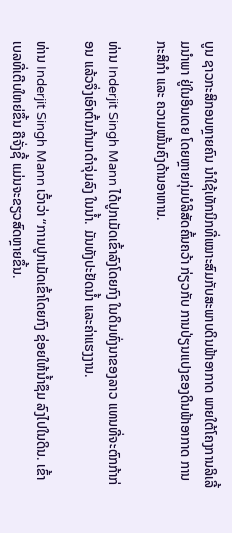ບູນ ຊາວກະສິກອນຫຼາຍຄົນ ນຳໃຊ້ເທັກນິກທີ່ເໝາະສົມກັບສະພາບດິນຟ້າອາກາດ ພາຍໃຕ້ໂຄງການລິເລີ້ມນຳພາ ຢູ່ໃນອິນເດຍ ໂດຍຫຼາຍກຸ່ມບໍລິສັດຄົ້ນຄວ້າ ກ່ຽວກັບ ການປ່ຽນແປງຂອງດິນຟ້າອາກາດ ການກະສິກຳ ແລະ ຄວາມໝັ້ນຄົງດ້ານອາຫານ.

ທ່ານ Inderjit Singh Mann ໄດ້ປູກເມັດເຂົ້າລົງໂດຍກົງ ໃນດິນທົ່ງນາຂອງລາວ ແທນທີ່ຈະຕົກກ້າກ່ອນ ແລ້ວຈຶ່ງເອົາຕົ້ນກ້າມາດຳຈຸ່ມລົງ ໃນນ້ຳ. ມັນທັງປະຢັດນ້ຳ ແລະຄ່າແຮງງານ.

ທ່ານ Inderjit Singh Mann ເວົ້າວ່າ “ການປູກເມັດເຂົ້າໂດຍກົງ ຊ່ອຍໃຫ້ນ້ຳຊຶມ ລົງໄປໃນດິນ. ເຂົ້າເບລທີ່ເຕີບໃຫຍ່ຂຶ້ນ ຄືຈັ່ງຊີ້ ແມ່ນຈະຂຽວສົດຫຼາຍຂຶ້ນ.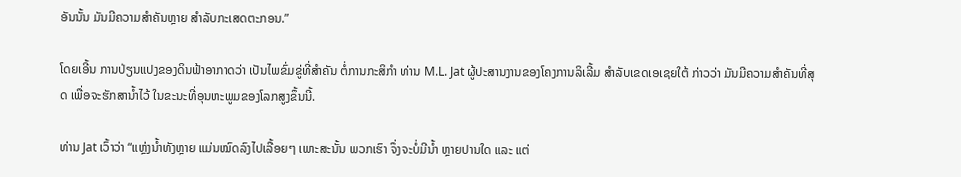ອັນນັ້ນ ມັນມີຄວາມສຳຄັນຫຼາຍ ສຳລັບກະເສດຕະກອນ.”

ໂດຍເອີ້ນ ການປ່ຽນແປງຂອງດິນຟ້າອາກາດວ່າ ເປັນໄພຂົ່ມຂູ່ທີ່ສຳຄັນ ຕໍ່ການກະສິກຳ ທ່ານ M.L. Jat ຜູ້ປະສານງານຂອງໂຄງການລິເລີ້ມ ສຳລັບເຂດເອເຊຍໃຕ້ ກ່າວວ່າ ມັນມີຄວາມສຳຄັນທີ່ສຸດ ເພື່ອຈະຮັກສານ້ຳໄວ້ ໃນຂະນະທີ່ອຸນຫະພູມຂອງໂລກສູງຂຶ້ນນີ້.

ທ່ານ Jat ເວົ້າວ່າ “ແຫຼ່ງນ້ຳທັງຫຼາຍ ແມ່ນໝົດລົງໄປເລື້ອຍໆ ເພາະສະນັ້ນ ພວກເຮົາ ຈຶ່ງຈະບໍ່ມີນ້ຳ ຫຼາຍປານໃດ ແລະ ແຕ່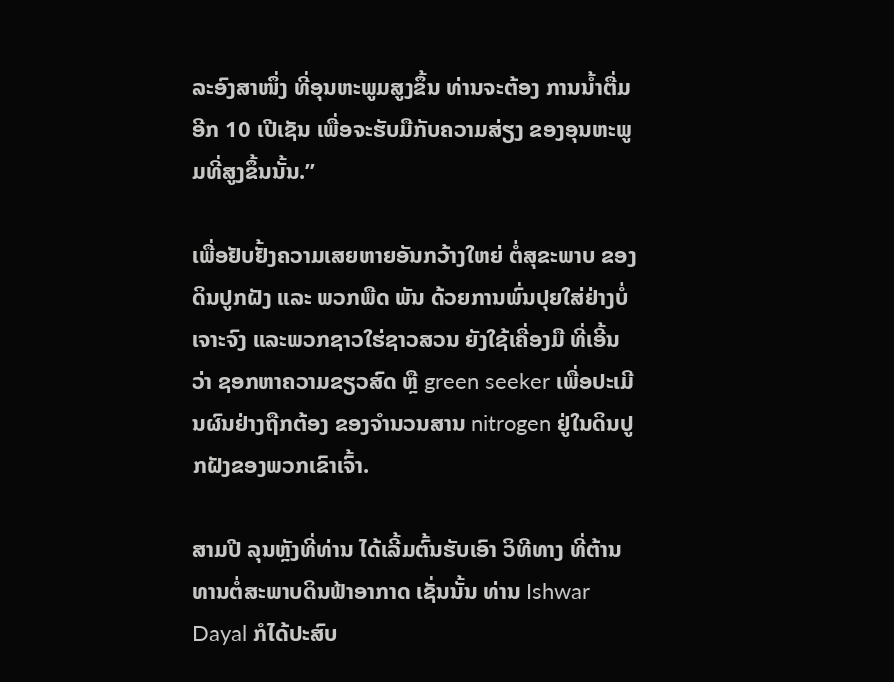ລະອົງສາໜຶ່ງ ທີ່ອຸນຫະພູມສູງຂຶ້ນ ທ່ານຈະຕ້ອງ ການນ້ຳຕື່ມອີກ 10 ເປີເຊັນ ເພື່ອຈະຮັບມືກັບຄວາມສ່ຽງ ຂອງອຸນຫະພູມທີ່ສູງຂຶ້ນນັ້ນ.”

ເພື່ອຢັບຢັ້ງຄວາມເສຍຫາຍອັນກວ້າງໃຫຍ່ ຕໍ່ສຸຂະພາບ ຂອງດິນປູກຝັງ ແລະ ພວກພືດ ພັນ ດ້ວຍການພົ່ນປຸຍໃສ່ຢ່າງບໍ່ເຈາະຈົງ ແລະພວກຊາວໃຮ່ຊາວສວນ ຍັງໃຊ້ເຄື່ອງມື ທີ່ເອີ້ນວ່າ ຊອກຫາຄວາມຂຽວສົດ ຫຼື green seeker ເພື່ອປະເມີນຜົນຢ່າງຖືກຕ້ອງ ຂອງຈຳນວນສານ nitrogen ຢູ່ໃນດິນປູກຝັງຂອງພວກເຂົາເຈົ້າ.

ສາມປີ ລຸນຫຼັງທີ່ທ່ານ ໄດ້ເລີ້ມຕົ້ນຮັບເອົາ ວິທີທາງ ທີ່ຕ້ານທານຕໍ່ສະພາບດິນຟ້າອາກາດ ເຊັ່ນນັ້ນ ທ່ານ Ishwar Dayal ກໍໄດ້ປະສົບ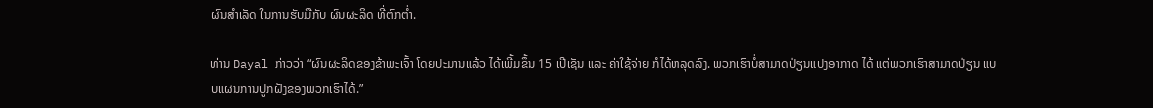ຜົນສຳເລັດ ໃນການຮັບມືກັບ ຜົນຜະລິດ ທີ່ຕົກຕ່ຳ.

ທ່ານ Dayal ກ່າວວ່າ “ຜົນຜະລິດຂອງຂ້າພະເຈົ້າ ໂດຍປະມານແລ້ວ ໄດ້ເພີ້ມຂຶ້ນ 15 ເປີເຊັນ ແລະ ຄ່າໃຊ້ຈ່າຍ ກໍໄດ້ຫລຸດລົງ. ພວກເຮົາບໍ່ສາມາດປ່ຽນແປງອາກາດ ໄດ້ ແຕ່ພວກເຮົາສາມາດປ່ຽນ ແບບແຜນການປູກຝັງຂອງພວກເຮົາໄດ້.”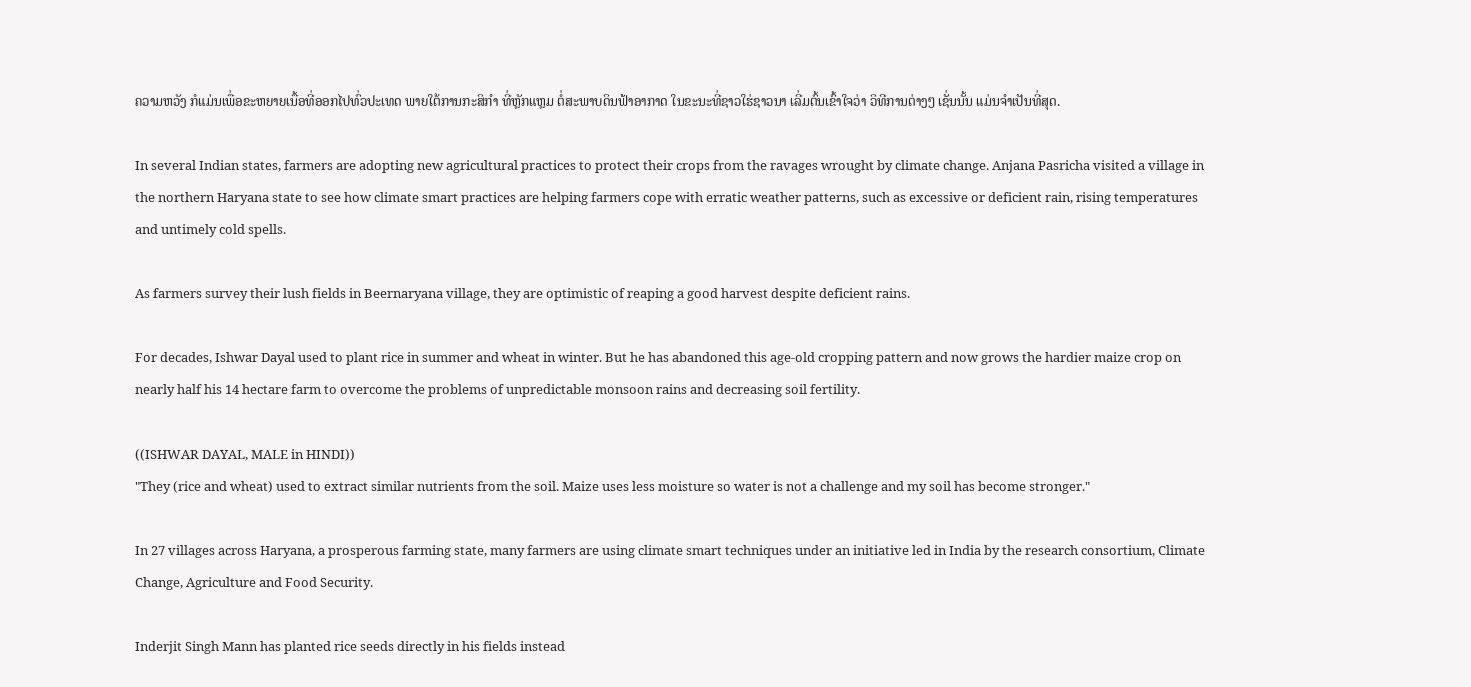ຄວາມຫວັງ ກໍແມ່ນເພື່ອຂະຫຍາຍເນື້ອທີ່ອອກໄປທົ່ວປະເທດ ພາຍໃຕ້ການກະສິກຳ ທີ່ຫຼັກແຫຼມ ຕໍ່ສະພາບດິນຟ້າອາກາດ ໃນຂະນະທີ່ຊາວໃຮ່ຊາວນາ ເລີ່ມຕົ້ນເຂົ້າໃຈວ່າ ວິທີການຕ່າງໆ ເຊັ່ນນັ້ນ ແມ່ນຈຳເປັນທີ່ສຸດ.

In several Indian states, farmers are adopting new agricultural practices to protect their crops from the ravages wrought by climate change. Anjana Pasricha visited a village in the northern Haryana state to see how climate smart practices are helping farmers cope with erratic weather patterns, such as excessive or deficient rain, rising temperatures and untimely cold spells.

As farmers survey their lush fields in Beernaryana village, they are optimistic of reaping a good harvest despite deficient rains.

For decades, Ishwar Dayal used to plant rice in summer and wheat in winter. But he has abandoned this age-old cropping pattern and now grows the hardier maize crop on nearly half his 14 hectare farm to overcome the problems of unpredictable monsoon rains and decreasing soil fertility.

((ISHWAR DAYAL, MALE in HINDI))
"They (rice and wheat) used to extract similar nutrients from the soil. Maize uses less moisture so water is not a challenge and my soil has become stronger."

In 27 villages across Haryana, a prosperous farming state, many farmers are using climate smart techniques under an initiative led in India by the research consortium, Climate Change, Agriculture and Food Security.

Inderjit Singh Mann has planted rice seeds directly in his fields instead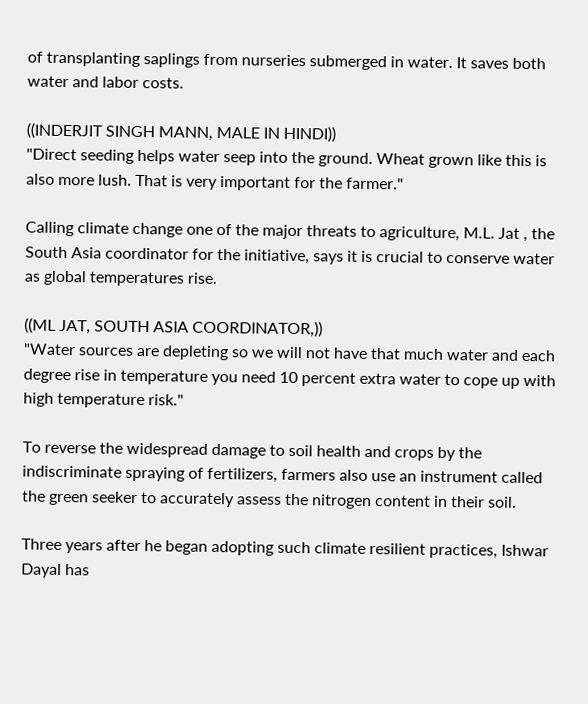of transplanting saplings from nurseries submerged in water. It saves both water and labor costs.

((INDERJIT SINGH MANN, MALE IN HINDI))
"Direct seeding helps water seep into the ground. Wheat grown like this is also more lush. That is very important for the farmer."

Calling climate change one of the major threats to agriculture, M.L. Jat , the South Asia coordinator for the initiative, says it is crucial to conserve water as global temperatures rise.

((ML JAT, SOUTH ASIA COORDINATOR,))
"Water sources are depleting so we will not have that much water and each degree rise in temperature you need 10 percent extra water to cope up with high temperature risk."

To reverse the widespread damage to soil health and crops by the indiscriminate spraying of fertilizers, farmers also use an instrument called the green seeker to accurately assess the nitrogen content in their soil.

Three years after he began adopting such climate resilient practices, Ishwar Dayal has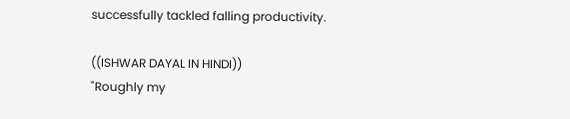successfully tackled falling productivity.

((ISHWAR DAYAL IN HINDI))
"Roughly my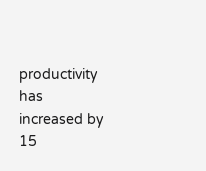productivity has increased by 15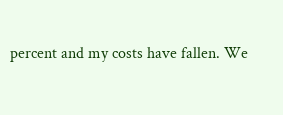percent and my costs have fallen. We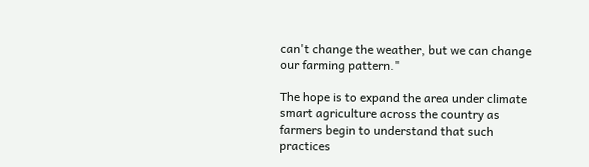can't change the weather, but we can change our farming pattern."

The hope is to expand the area under climate smart agriculture across the country as farmers begin to understand that such practices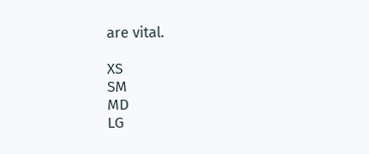are vital.

XS
SM
MD
LG